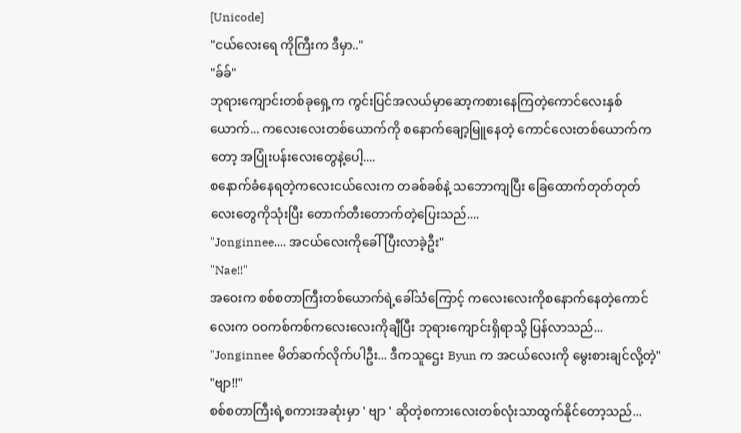[Unicode]
"ငယ်လေးရေ ကိုကြီးက ဒီမှာ.."
"ခ်ခ်"
ဘုရားကျောင်းတစ်ခုရှေ့က ကွင်းပြင်အလယ်မှာဆော့ကစားနေကြတဲ့ကောင်လေးနှစ်ယောက်... ကလေးလေးတစ်ယောက်ကို စနောက်ချော့မြူနေတဲ့ ကောင်လေးတစ်ယောက်ကတော့ အပြုံးပန်းလေးတွေနဲ့ပေါ့....
စနောက်ခံနေရတဲ့ကလေးငယ်လေးက တခစ်ခစ်နဲ့ သဘောကျပြီး ခြေထောက်တုတ်တုတ်လေးတွေကိုသုံးပြီး တောက်တီးတောက်တဲ့ပြေးသည်....
"Jonginnee.... အငယ်လေးကိုခေါ်ပြီးလာခဲ့ဦး"
"Nae!!"
အဝေးက စစ်စတာကြီးတစ်ယောက်ရဲ့ခေါ်သံကြောင့် ကလေးလေးကိုစနောက်နေတဲ့ကောင်လေးက ဝဝကစ်ကစ်ကလေးလေးကိုချီပြီး ဘုရားကျောင်းရှိရာသို့ ပြန်လာသည်...
"Jonginnee မိတ်ဆက်လိုက်ပါဦး... ဒီကသူဌေး Byun က အငယ်လေးကို မွေးစားချင်လို့တဲ့"
"ဗျာ!!"
စစ်စတာကြီးရဲ့စကားအဆုံးမှာ ' ဗျာ ' ဆိုတဲ့စကားလေးတစ်လုံးသာထွက်နိုင်တော့သည်...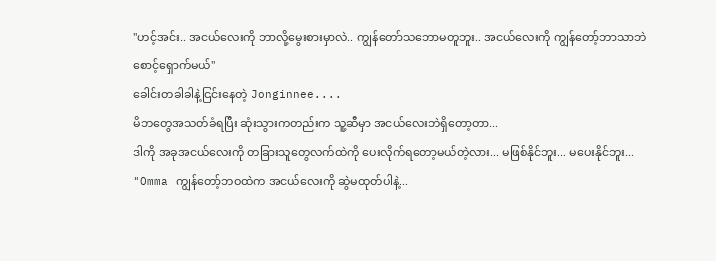"ဟင့်အင်း.. အငယ်လေးကို ဘာလို့မွေးစားမှာလဲ.. ကျွန်တော်သဘောမတူဘူး.. အငယ်လေးကို ကျွန်တော့်ဘာသာဘဲစောင့်ရှောက်မယ်"
ခေါင်းတခါခါနဲ့ငြင်းနေတဲ့ Jonginnee....
မိဘတွေအသတ်ခံရပြီး ဆုံးသွားကတည်းက သူ့ဆီမှာ အငယ်လေးဘဲရှိတော့တာ...
ဒါကို အခုအငယ်လေးကို တခြားသူတွေလက်ထဲကို ပေးလိုက်ရတော့မယ်တဲ့လား... မဖြစ်နိုင်ဘူး... မပေးနိုင်ဘူး...
"Omma ကျွန်တော့်ဘဝထဲက အငယ်လေးကို ဆွဲမထုတ်ပါနဲ့...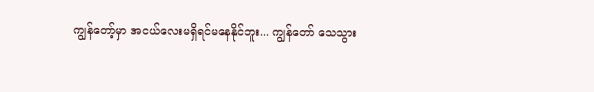ကျွန်တော့်မှာ အငယ်လေးမရှိရင်မနေနိုင်ဘူး... ကျွန်တော် သေသွား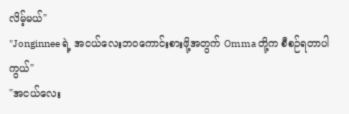လိမ့်မယ်"
"Jonginnee ရဲ့ အငယ်လေးဘဝကောင်းစားဖို့အတွက် Omma တို့က စီစဉ်ရတာပါကွယ်"
"အငယ်လေး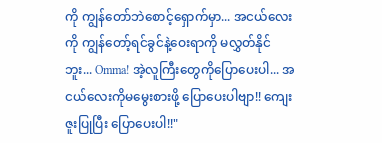ကို ကျွန်တော်ဘဲစောင့်ရှောက်မှာ... အငယ်လေးကို ကျွန်တော့်ရင်ခွင်နဲ့ဝေးရာကို မလွှတ်နိုင်ဘူး... Omma! အဲ့လူကြီးတွေကိုပြောပေးပါ... အငယ်လေးကိုမမွေးစားဖို့ ပြောပေးပါဗျာ!! ကျေးဇူးပြုပြီး ပြောပေးပါ!!"